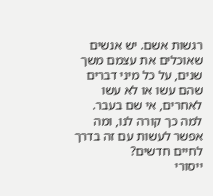רגשות אשם. יש אנשים שאוכלים את עצמם משך שנים, על כל מיני דברים שהם עשו או לא עשו לאחרים, אי שם בעבר. למה כך קורה לנו, ומה אפשר לעשות עם זה בדרך לחיים חדשים?
ייסורי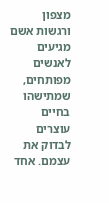מצפון ורגשות אשם מגיעים לאנשים מפותחים, שמתישהו בחיים עוצרים לבדוק את עצמם. אחד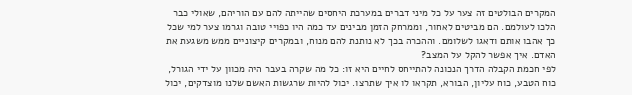המקרים הבולטים זה צער על כל מיני דברים במערכת היחסים שהייתה להם עם הוריהם, שאולי כבר הלכו לעולמם. הם מביטים לאחור, וממרחק הזמן מבינים עד כמה היו כפויי טובה וגרמו צער למי שכל כך אהבו אותם ודאגו לשלומם. וההכרה בכך לא נותנת להם מנוח, ובמקרים קיצוניים ממש משגעת את האדם. איך אפשר להקל על המצב?
לפי חכמת הקבלה הדרך הנכונה להתייחס לחיים היא זו: כל מה שקרה בעבר היה מכוון על ידי הגורל, כוח הטבע, כוח עליון, הבורא, תקראו לו איך שתרצו. יכול להיות שרגשות האשם שלנו מוצדקים, יכול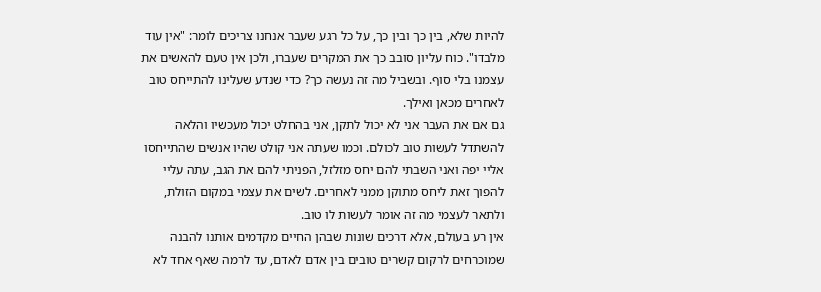להיות שלא, בין כך ובין כך, על כל רגע שעבר אנחנו צריכים לומר: "אין עוד מלבדו". כוח עליון סובב כך את המקרים שעברו, ולכן אין טעם להאשים את עצמנו בלי סוף. ובשביל מה זה נעשה כך? כדי שנדע שעלינו להתייחס טוב לאחרים מכאן ואילך.
גם אם את העבר אני לא יכול לתקן, אני בהחלט יכול מעכשיו והלאה להשתדל לעשות טוב לכולם. וכמו שעתה אני קולט שהיו אנשים שהתייחסו אליי יפה ואני השבתי להם יחס מזלזל, הפניתי להם את הגב, עתה עליי להפוך זאת ליחס מתוקן ממני לאחרים. לשים את עצמי במקום הזולת, ולתאר לעצמי מה זה אומר לעשות לו טוב.
אין רע בעולם, אלא דרכים שונות שבהן החיים מקדמים אותנו להבנה שמוכרחים לרקום קשרים טובים בין אדם לאדם, עד לרמה שאף אחד לא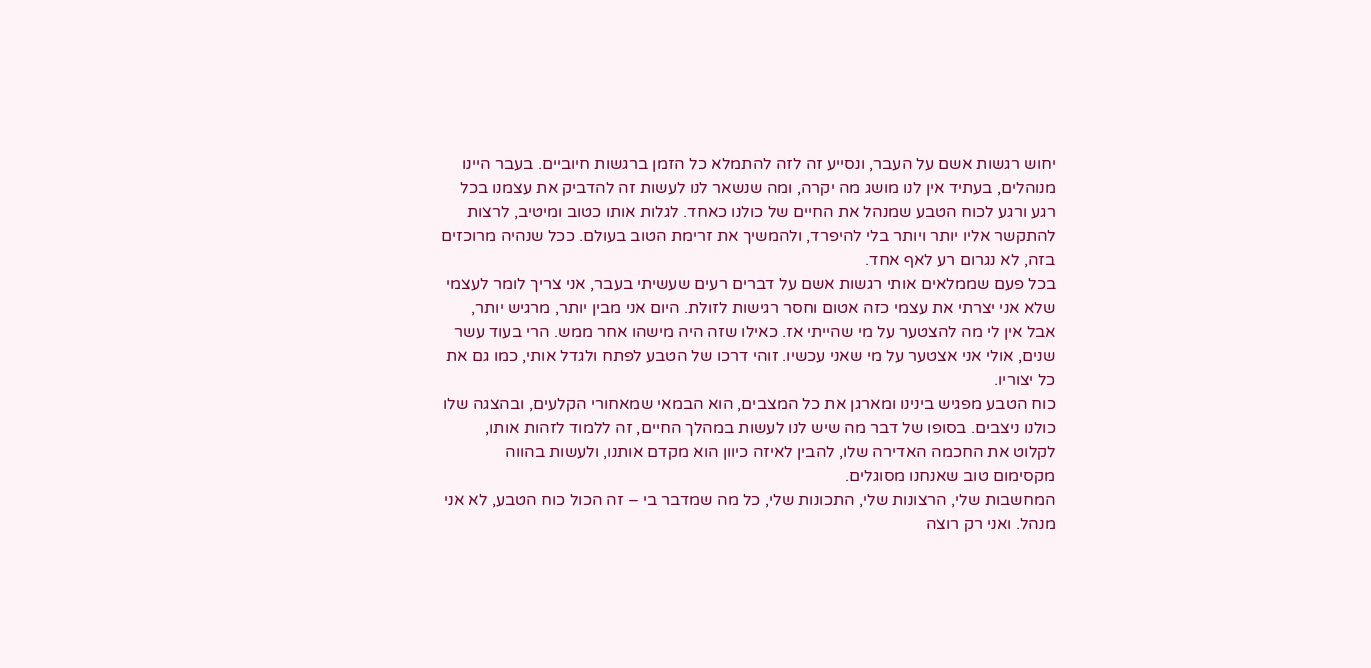יחוש רגשות אשם על העבר, ונסייע זה לזה להתמלא כל הזמן ברגשות חיוביים. בעבר היינו מנוהלים, בעתיד אין לנו מושג מה יקרה, ומה שנשאר לנו לעשות זה להדביק את עצמנו בכל רגע ורגע לכוח הטבע שמנהל את החיים של כולנו כאחד. לגלות אותו כטוב ומיטיב, לרצות להתקשר אליו יותר ויותר בלי להיפרד, ולהמשיך את זרימת הטוב בעולם. ככל שנהיה מרוכזים בזה, לא נגרום רע לאף אחד.
בכל פעם שממלאים אותי רגשות אשם על דברים רעים שעשיתי בעבר, אני צריך לומר לעצמי שלא אני יצרתי את עצמי כזה אטום וחסר רגישות לזולת. היום אני מבין יותר, מרגיש יותר, אבל אין לי מה להצטער על מי שהייתי אז. כאילו שזה היה מישהו אחר ממש. הרי בעוד עשר שנים, אולי אני אצטער על מי שאני עכשיו. זוהי דרכו של הטבע לפתח ולגדל אותי, כמו גם את כל יצוריו.
כוח הטבע מפגיש בינינו ומארגן את כל המצבים, הוא הבמאי שמאחורי הקלעים, ובהצגה שלו כולנו ניצבים. בסופו של דבר מה שיש לנו לעשות במהלך החיים, זה ללמוד לזהות אותו, לקלוט את החכמה האדירה שלו, להבין לאיזה כיוון הוא מקדם אותנו, ולעשות בהווה מקסימום טוב שאנחנו מסוגלים.
המחשבות שלי, הרצונות שלי, התכונות שלי, כל מה שמדבר בי – זה הכול כוח הטבע, לא אני מנהל. ואני רק רוצה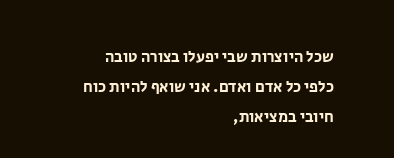שכל היוצרות שבי יפעלו בצורה טובה כלפי כל אדם ואדם. אני שואף להיות כוח חיובי במציאות,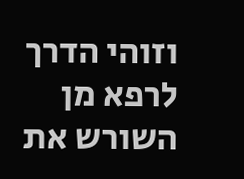וזוהי הדרך לרפא מן השורש את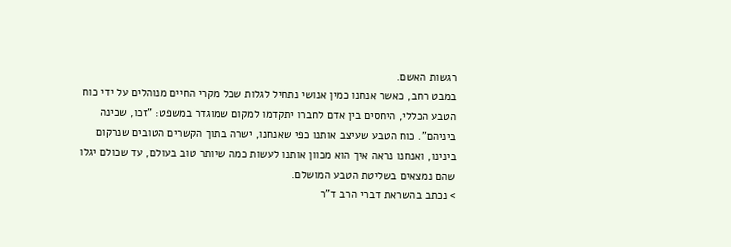רגשות האשם.
במבט רחב, כאשר אנחנו כמין אנושי נתחיל לגלות שכל מקרי החיים מנוהלים על ידי כוח הטבע הכללי, היחסים בין אדם לחברו יתקדמו למקום שמוגדר במשפט: "זכו, שכינה ביניהם". כוח הטבע שעיצב אותנו כפי שאנחנו, ישרה בתוך הקשרים הטובים שנרקום בינינו, ואנחנו נראה איך הוא מכוון אותנו לעשות כמה שיותר טוב בעולם, עד שכולם יגלו שהם נמצאים בשליטת הטבע המושלם.
> נכתב בהשראת דברי הרב ד"ר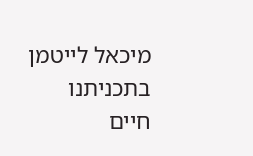מיכאל לייטמן בתכניתנו
חיים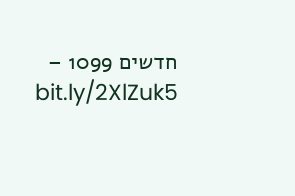חדשים 1099 – bit.ly/2XlZuk5